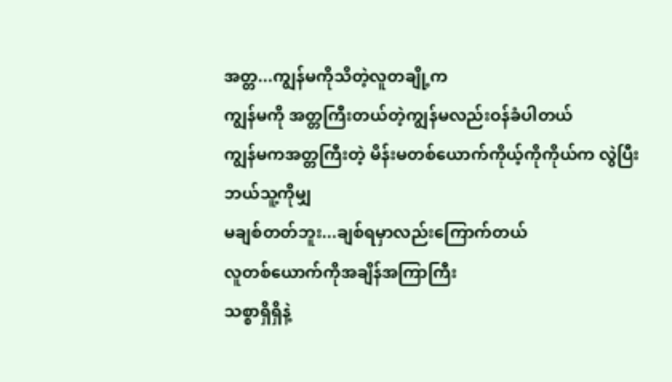အတ္တ...ကျွန်မကိုသိတဲ့လူတချို့က
ကျွန်မကို အတ္တကြီးတယ်တဲ့ကျွန်မလည်းဝန်ခံပါတယ်
ကျွန်မကအတ္တကြီးတဲ့ မိန်းမတစ်ယောက်ကိုယ့်ကိုကိုယ်က လွဲပြီး ဘယ်သူ့ကိုမျှ
မချစ်တတ်ဘူး...ချစ်ရမှာလည်းကြောက်တယ်
လူတစ်ယောက်ကိုအချိန်အကြာကြီး
သစ္စာရှိရှိနဲ့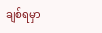ချစ်ရမှာ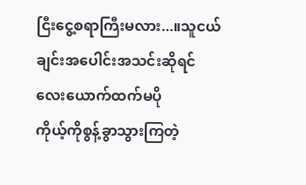ငြီးငွေ့စရာကြီးမလား...။သူငယ်ချင်းအပေါင်းအသင်းဆိုရင်
လေးယောက်ထက်မပို
ကိုယ့်ကိုစွန့်ခွာသွားကြတဲ့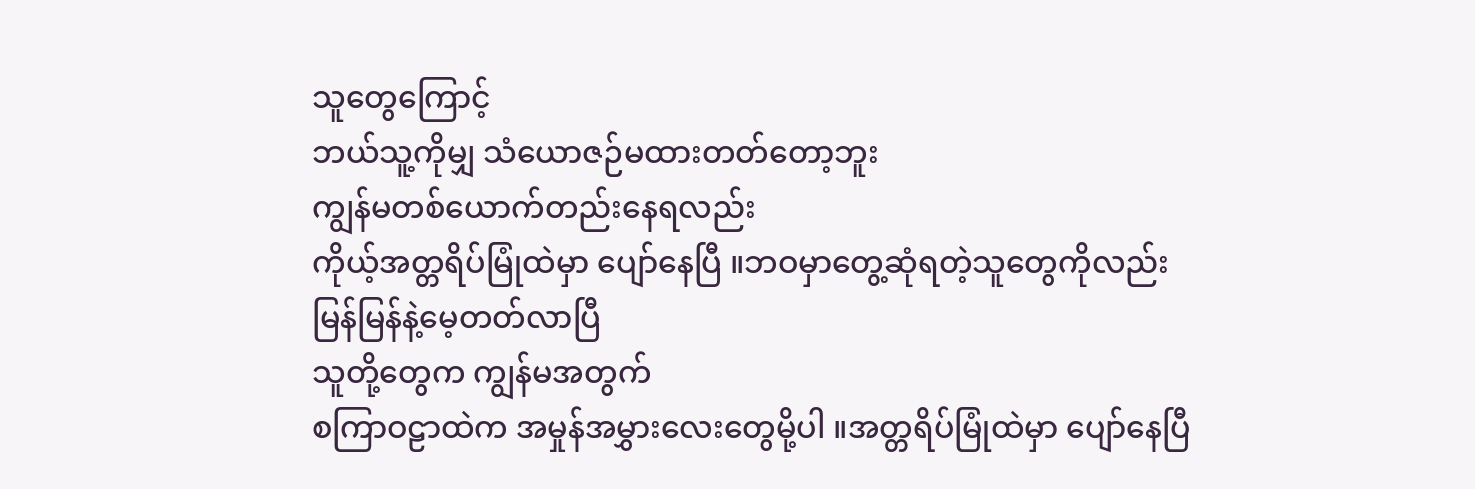သူတွေကြောင့်
ဘယ်သူ့ကိုမျှ သံယောဇဉ်မထားတတ်တော့ဘူး
ကျွန်မတစ်ယောက်တည်းနေရလည်း
ကိုယ့်အတ္တရိပ်မြုံထဲမှာ ပျော်နေပြီ ။ဘဝမှာတွေ့ဆုံရတဲ့သူတွေကိုလည်း
မြန်မြန်နဲ့မေ့တတ်လာပြီ
သူတို့တွေက ကျွန်မအတွက်
စကြာဝဠာထဲက အမှုန်အမွှားလေးတွေမို့ပါ ။အတ္တရိပ်မြုံထဲမှာ ပျော်နေပြီ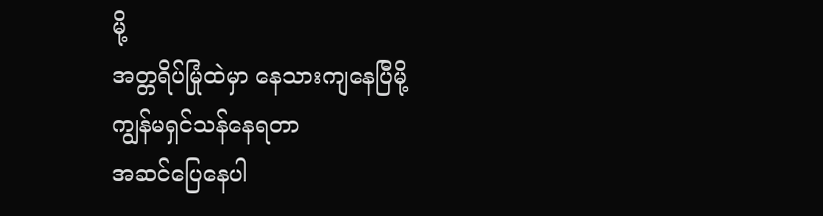မို့
အတ္တရိပ်မြုံထဲမှာ နေသားကျနေပြီမို့
ကျွန်မရှင်သန်နေရတာ
အဆင်ပြေနေပါ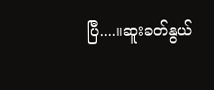ပြီ....။ဆူးခတ်နွယ်